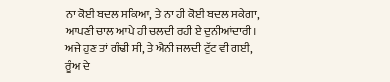ਨਾ ਕੋਈ ਬਦਲ ਸਕਿਆ, ਤੇ ਨਾ ਹੀ ਕੋਈ ਬਦਲ ਸਕੇਗਾ,
ਆਪਣੀ ਚਾਲ ਆਪੇ ਹੀ ਚਲਦੀ ਰਹੀ ਏ ਦੁਨੀਆਂਦਾਰੀ।
ਅਜੇ ਹੁਣ ਤਾਂ ਗੰਢੀ ਸੀ, ਤੇ ਐਨੀ ਜਲਦੀ ਟੁੱਟ ਵੀ ਗਈ,
ਰੂੰਅ ਦੇ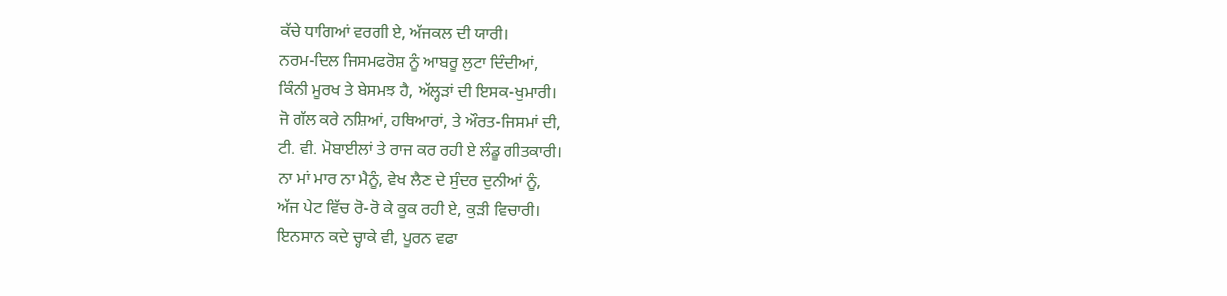ਕੱਚੇ ਧਾਗਿਆਂ ਵਰਗੀ ਏ, ਅੱਜਕਲ ਦੀ ਯਾਰੀ।
ਨਰਮ-ਦਿਲ ਜਿਸਮਫਰੋਸ਼ ਨੂੰ ਆਬਰੂ ਲੁਟਾ ਦਿੰਦੀਆਂ,
ਕਿੰਨੀ ਮੂਰਖ ਤੇ ਬੇਸਮਝ ਹੈ, ਅੱਲ੍ਹੜਾਂ ਦੀ ਇਸਕ-ਖੁਮਾਰੀ।
ਜੋ ਗੱਲ ਕਰੇ ਨਸ਼ਿਆਂ, ਹਥਿਆਰਾਂ, ਤੇ ਔਰਤ-ਜਿਸਮਾਂ ਦੀ,
ਟੀ. ਵੀ. ਮੋਬਾਈਲਾਂ ਤੇ ਰਾਜ ਕਰ ਰਹੀ ਏ ਲੰਡੂ ਗੀਤਕਾਰੀ।
ਨਾ ਮਾਂ ਮਾਰ ਨਾ ਮੈਨੂੰ, ਵੇਖ ਲੈਣ ਦੇ ਸੁੰਦਰ ਦੁਨੀਆਂ ਨੂੰ,
ਅੱਜ ਪੇਟ ਵਿੱਚ ਰੋ-ਰੋ ਕੇ ਕੂਕ ਰਹੀ ਏ, ਕੁੜੀ ਵਿਚਾਰੀ।
ਇਨਸਾਨ ਕਦੇ ਚ੍ਹਾਕੇ ਵੀ, ਪੂਰਨ ਵਫਾ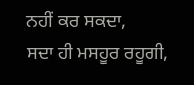ਨਹੀਂ ਕਰ ਸਕਦਾ,
ਸਦਾ ਹੀ ਮਸਹੂਰ ਰਹੂਗੀ,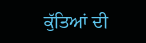ਕੁੱਤਿਆਂ ਦੀ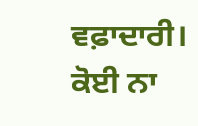ਵਫ਼ਾਦਾਰੀ।
ਕੋਈ ਨਾ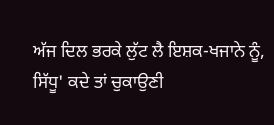ਅੱਜ ਦਿਲ ਭਰਕੇ ਲੁੱਟ ਲੈ ਇਸ਼ਕ-ਖਜਾਨੇ ਨੂੰ,
ਸਿੱਧੂ' ਕਦੇ ਤਾਂ ਚੁਕਾਉਣੀ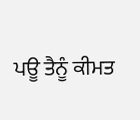ਪਊ ਤੈਨੂੰ ਕੀਮਤ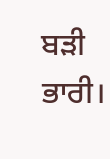ਬੜੀ ਭਾਰੀ।